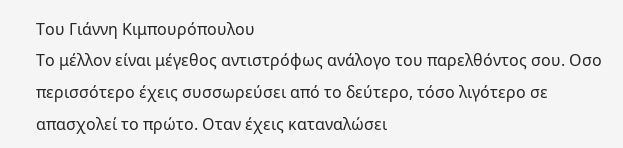Του Γιάννη Κιμπουρόπουλου
Το μέλλον είναι μέγεθος αντιστρόφως ανάλογο του παρελθόντος σου. Οσο περισσότερο έχεις συσσωρεύσει από το δεύτερο, τόσο λιγότερο σε απασχολεί το πρώτο. Οταν έχεις καταναλώσει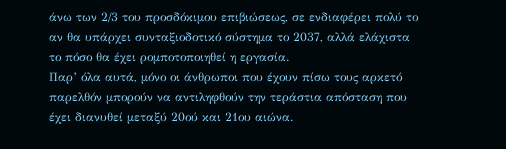άνω των 2/3 του προσδόκιμου επιβιώσεως, σε ενδιαφέρει πολύ το αν θα υπάρχει συνταξιοδοτικό σύστημα το 2037, αλλά ελάχιστα το πόσο θα έχει ρομποτοποιηθεί η εργασία.
Παρ’ όλα αυτά, μόνο οι άνθρωποι που έχουν πίσω τους αρκετό παρελθόν μπορούν να αντιληφθούν την τεράστια απόσταση που έχει διανυθεί μεταξύ 20ού και 21ου αιώνα.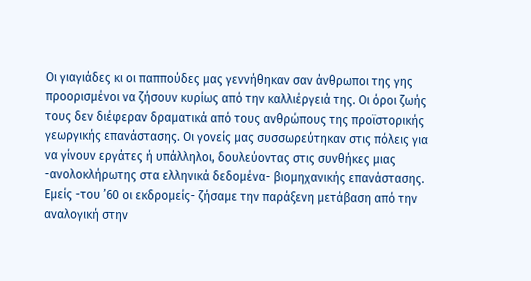Οι γιαγιάδες κι οι παππούδες μας γεννήθηκαν σαν άνθρωποι της γης προορισμένοι να ζήσουν κυρίως από την καλλιέργειά της. Οι όροι ζωής τους δεν διέφεραν δραματικά από τους ανθρώπους της προϊστορικής γεωργικής επανάστασης. Οι γονείς μας συσσωρεύτηκαν στις πόλεις για να γίνουν εργάτες ή υπάλληλοι, δουλεύοντας στις συνθήκες μιας -ανολοκλήρωτης στα ελληνικά δεδομένα- βιομηχανικής επανάστασης. Εμείς -του ’60 οι εκδρομείς- ζήσαμε την παράξενη μετάβαση από την αναλογική στην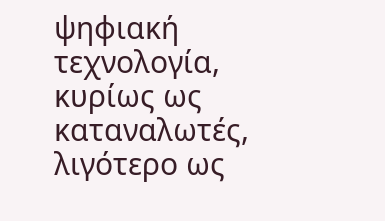ψηφιακή τεχνολογία, κυρίως ως καταναλωτές, λιγότερο ως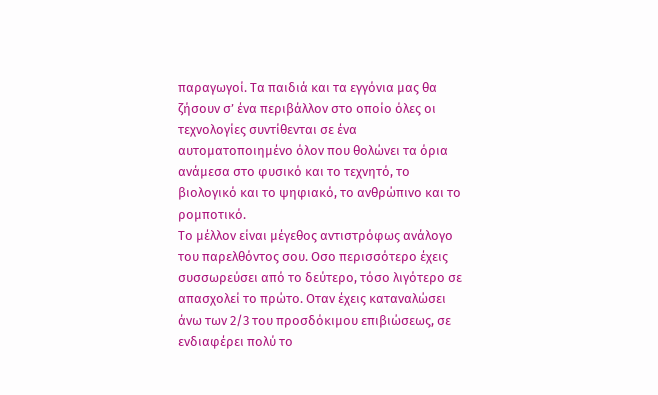παραγωγοί. Τα παιδιά και τα εγγόνια μας θα ζήσουν σ’ ένα περιβάλλον στο οποίο όλες οι τεχνολογίες συντίθενται σε ένα αυτοματοποιημένο όλον που θολώνει τα όρια ανάμεσα στο φυσικό και το τεχνητό, το βιολογικό και το ψηφιακό, το ανθρώπινο και το ρομποτικό.
Το μέλλον είναι μέγεθος αντιστρόφως ανάλογο του παρελθόντος σου. Οσο περισσότερο έχεις συσσωρεύσει από το δεύτερο, τόσο λιγότερο σε απασχολεί το πρώτο. Οταν έχεις καταναλώσει άνω των 2/3 του προσδόκιμου επιβιώσεως, σε ενδιαφέρει πολύ το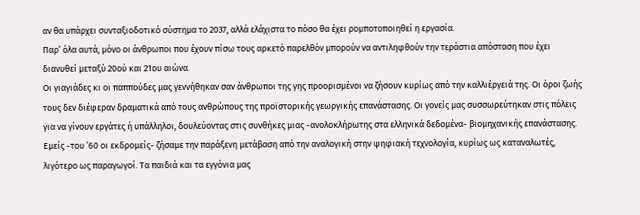αν θα υπάρχει συνταξιοδοτικό σύστημα το 2037, αλλά ελάχιστα το πόσο θα έχει ρομποτοποιηθεί η εργασία.
Παρ’ όλα αυτά, μόνο οι άνθρωποι που έχουν πίσω τους αρκετό παρελθόν μπορούν να αντιληφθούν την τεράστια απόσταση που έχει διανυθεί μεταξύ 20ού και 21ου αιώνα.
Οι γιαγιάδες κι οι παππούδες μας γεννήθηκαν σαν άνθρωποι της γης προορισμένοι να ζήσουν κυρίως από την καλλιέργειά της. Οι όροι ζωής τους δεν διέφεραν δραματικά από τους ανθρώπους της προϊστορικής γεωργικής επανάστασης. Οι γονείς μας συσσωρεύτηκαν στις πόλεις για να γίνουν εργάτες ή υπάλληλοι, δουλεύοντας στις συνθήκες μιας -ανολοκλήρωτης στα ελληνικά δεδομένα- βιομηχανικής επανάστασης. Εμείς -του ’60 οι εκδρομείς- ζήσαμε την παράξενη μετάβαση από την αναλογική στην ψηφιακή τεχνολογία, κυρίως ως καταναλωτές, λιγότερο ως παραγωγοί. Τα παιδιά και τα εγγόνια μας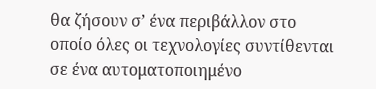θα ζήσουν σ’ ένα περιβάλλον στο οποίο όλες οι τεχνολογίες συντίθενται σε ένα αυτοματοποιημένο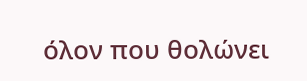όλον που θολώνει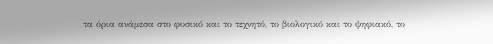τα όρια ανάμεσα στο φυσικό και το τεχνητό, το βιολογικό και το ψηφιακό, το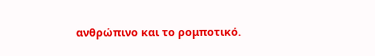ανθρώπινο και το ρομποτικό.